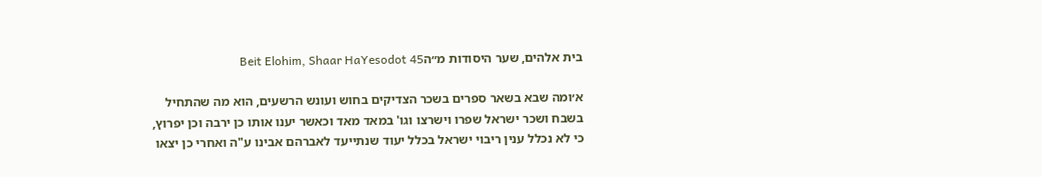בית אלהים, שער היסודות מ״הBeit Elohim, Shaar HaYesodot 45

א׳ומה שבא בשאר ספרים בשכר הצדיקים בחוש ועונש הרשעים, הוא מה שהתחיל בשבח ושכר ישראל שפרו וישרצו וגו' במאד מאד וכאשר יענו אותו כן ירבה וכן יפרוץ, כי לא נכלל ענין ריבוי ישראל בכלל יעוד שנתייעד לאברהם אבינו ע"ה ואחרי כן יצאו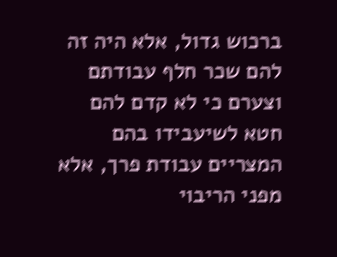ברכוש גדול, אלא היה זה להם שכר חלף עבודתם וצערם כי לא קדם להם חטא לשיעבידו בהם המצריים עבודת פרך, אלא מפני הריבוי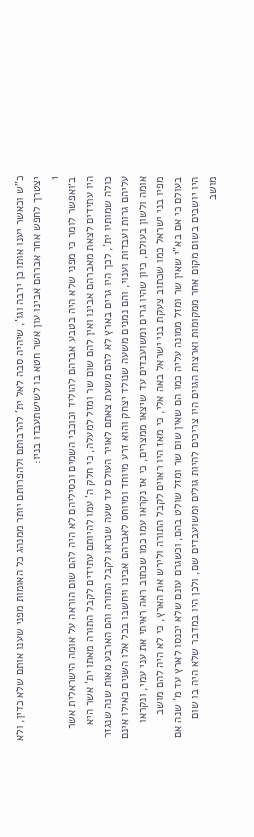כ"ש וכאשר יענו אותו כן ירבה וגו', שיהיה סבה לאל ית' להרבותם ולהפרותם יותר ממנהג כל האומות מפני שענו אותם שלא כדין, ולא יצטרך לחפש אחר אברהם אבינו עון אשר חטא בו לשישתעבדו בניו:
1
ב׳ואפשר לומר כי מפני שלא היה בטבע אברהם להוליד וכוכבי השמים וכסיליהם לא היה להם שום הוראה על אומה הישראלית אשר היו עתידים לצאת מאברהם אבינו ואין להם שום שר ומזל למעלה, כי חלק ה' עמו להיותם עתידים לקבל התורה מאתו ית' אשר היא כולה שמותיו ית', לכך היו גרים בארץ לא להם משעת צאתם לאויר העולם עד שעה שנראו לקבל התורה והם הארבע מאות שנה שנגזר עליהם גרות ועבדות וענוי, והם נמנים משעה שנולד יצחק והוא זרע מיוחד ומיוחס לאברהם אבינו ויחשבו בכל אלו השנים כאילו אינם אומה ולשון בעולם, כיון שהיו גרים ומשועבדים עד שיצאו ממצרים, כי אז נקראו עמו כמו שכתוב ראה ראיתי את עני עמי, ונקראו מפיו בני ישראל כמו שכתוב צעקת בני ישראל באה אלי, כי מאז היו ראוים לקבל התורה ולירש את הארץ, כי לא היה להם מושב בעולם כי אם בא"י שאין שר ומזל ממונה עליה כמו הם שאין שום שר ומזל שולט בהם, וכשגרם עונם שלא יכנסו לארץ עד מ' שנה אם היו יושבים בשום מקום אחר ממקומות וארצות הגוים היו צריכים להיות גולים ומשועבדים שם, ולכן היו במדבר שלא היה בו שום מושב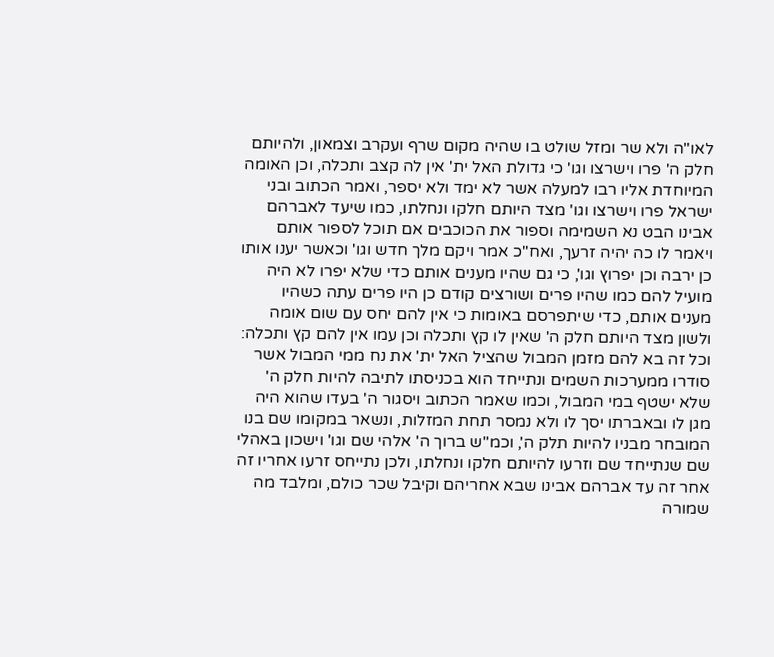לאו"ה ולא שר ומזל שולט בו שהיה מקום שרף ועקרב וצמאון, ולהיותם חלק ה' פרו וישרצו וגו' כי גדולת האל ית' אין לה קצב ותכלה, וכן האומה המיוחדת אליו רבו למעלה אשר לא ימד ולא יספר, ואמר הכתוב ובני ישראל פרו וישרצו וגו' מצד היותם חלקו ונחלתו, כמו שיעד לאברהם אבינו הבט נא השמימה וספור את הכוכבים אם תוכל לספור אותם ויאמר לו כה יהיה זרעך, ואח"כ אמר ויקם מלך חדש וגו' וכאשר יענו אותו כן ירבה וכן יפרוץ וגו', כי גם שהיו מענים אותם כדי שלא יפרו לא היה מועיל להם כמו שהיו פרים ושורצים קודם כן היו פרים עתה כשהיו מענים אותם, כדי שיתפרסם באומות כי אין להם יחס עם שום אומה ולשון מצד היותם חלק ה' שאין לו קץ ותכלה וכן עמו אין להם קץ ותכלה: וכל זה בא להם מזמן המבול שהציל האל ית' את נח ממי המבול אשר סודרו ממערכות השמים ונתייחד הוא בכניסתו לתיבה להיות חלק ה' שלא ישטף במי המבול, וכמו שאמר הכתוב ויסגור ה' בעדו שהוא היה מגן לו ובאברתו יסך לו ולא נמסר תחת המזלות, ונשאר במקומו שם בנו המובחר מבניו להיות תלק ה', וכמ"ש ברוך ה' אלהי שם וגו' וישכון באהלי שם שנתייחד שם וזרעו להיותם חלקו ונחלתו, ולכן נתייחס זרעו אחריו זה אחר זה עד אברהם אבינו שבא אחריהם וקיבל שכר כולם, ומלבד מה שמורה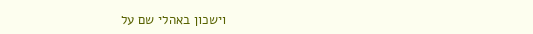וישכון באהלי שם על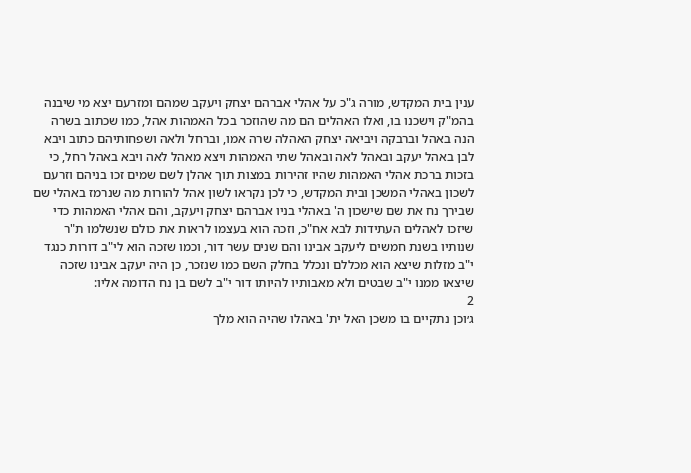ענין בית המקדש, מורה ג"כ על אהלי אברהם יצחק ויעקב שמהם ומזרעם יצא מי שיבנה בהמ"ק וישכנו בו, ואלו האהלים הם מה שהוזכר בכל האמהות אהל, כמו שכתוב בשרה הנה באהל וברבקה ויביאה יצחק האהלה שרה אמו, וברחל ולאה ושפחותיהם כתוב ויבא לבן באהל יעקב ובאהל לאה ובאהל שתי האמהות ויצא מאהל לאה ויבא באהל רחל, כי בזכות ברכת אהלי האמהות שהיו זהירות במצות תוך אהלן לשם שמים זכו בניהם וזרעם לשכון באהלי המשכן ובית המקדש, כי לכן נקראו לשון אהל להורות מה שנרמז באהלי שם שבירך נח את שם שישכון ה' באהלי בניו אברהם יצחק ויעקב, והם אהלי האמהות כדי שיזכו לאהלים העתידות לבא אח"כ, וזכה הוא בעצמו לראות את כולם שנשלמו ת"ר שנותיו בשנת חמשים ליעקב אבינו והם שנים עשר דור, וכמו שזכה הוא לי"ב דורות כנגד י"ב מזלות שיצא הוא מכללם ונכלל בחלק השם כמו שנזכר, כן היה יעקב אבינו שזכה שיצאו ממנו י"ב שבטים ולא מאבותיו להיותו דור י"ב לשם בן נח הדומה אליו:
2
ג׳וכן נתקיים בו משכן האל ית' באהלו שהיה הוא מלך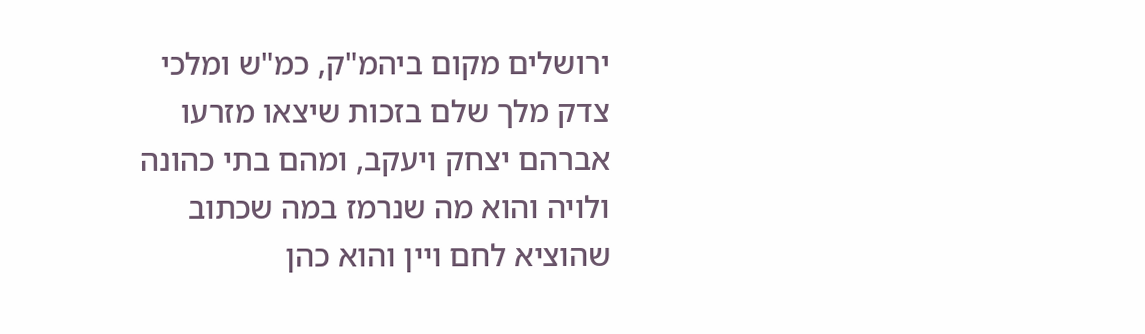ירושלים מקום ביהמ"ק, כמ"ש ומלכי צדק מלך שלם בזכות שיצאו מזרעו אברהם יצחק ויעקב, ומהם בתי כהונה ולויה והוא מה שנרמז במה שכתוב שהוציא לחם ויין והוא כהן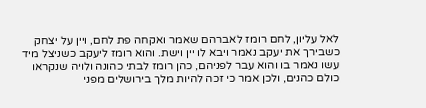לאל עליון, לחם רומז לאברהם שאמר ואקחה פת לחם, ויין על יצחק כשבירך את יעקב נאמר ויבא לו יין וישת. והוא רומז ליעקב כשניצל מיד עשו נאמר בו והוא עבר לפניהם, כהן רומז לבתי כהונה ולויה שנקראו כולם כהנים, ולכן אמר כי זכה להיות מלך בירושלים מפני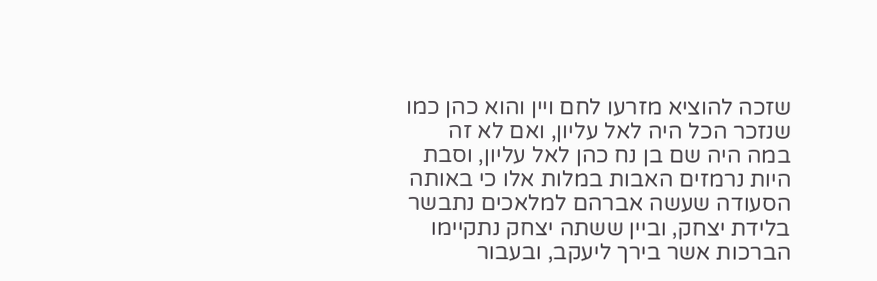שזכה להוציא מזרעו לחם ויין והוא כהן כמו שנזכר הכל היה לאל עליון, ואם לא זה במה היה שם בן נח כהן לאל עליון, וסבת היות נרמזים האבות במלות אלו כי באותה הסעודה שעשה אברהם למלאכים נתבשר בלידת יצחק, וביין ששתה יצחק נתקיימו הברכות אשר בירך ליעקב, ובעבור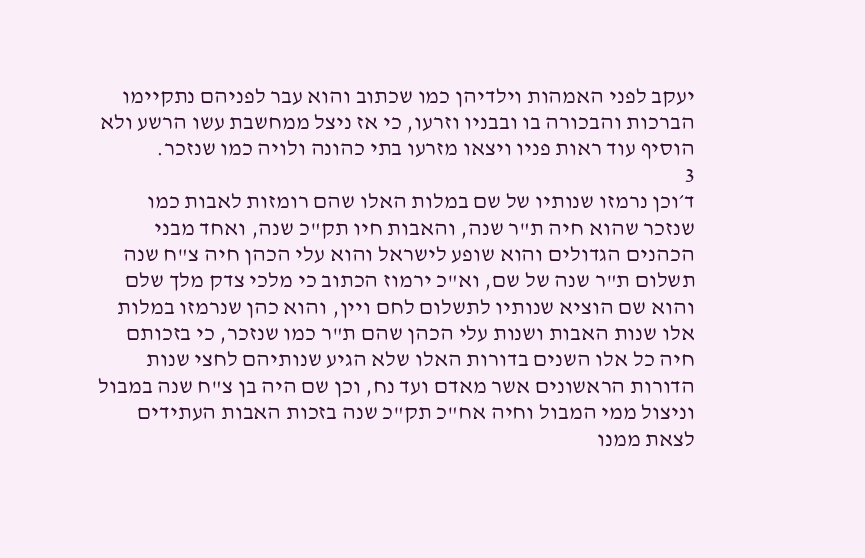יעקב לפני האמהות וילדיהן כמו שכתוב והוא עבר לפניהם נתקיימו הברכות והבכורה בו ובבניו וזרעו, כי אז ניצל ממחשבת עשו הרשע ולא הוסיף עוד ראות פניו ויצאו מזרעו בתי כהונה ולויה כמו שנזכר.
3
ד׳וכן נרמזו שנותיו של שם במלות האלו שהם רומזות לאבות כמו שנזכר שהוא חיה ת"ר שנה, והאבות חיו תק"כ שנה, ואחד מבני הכהנים הגדולים והוא שופע לישראל והוא עלי הכהן חיה צ"ח שנה תשלום ת"ר שנה של שם, וא"כ ירמוז הכתוב כי מלכי צדק מלך שלם והוא שם הוציא שנותיו לתשלום לחם ויין, והוא כהן שנרמזו במלות אלו שנות האבות ושנות עלי הכהן שהם ת"ר כמו שנזכר, כי בזכותם חיה כל אלו השנים בדורות האלו שלא הגיע שנותיהם לחצי שנות הדורות הראשונים אשר מאדם ועד נח, וכן שם היה בן צ"ח שנה במבול וניצול ממי המבול וחיה אח"כ תק"כ שנה בזכות האבות העתידים לצאת ממנו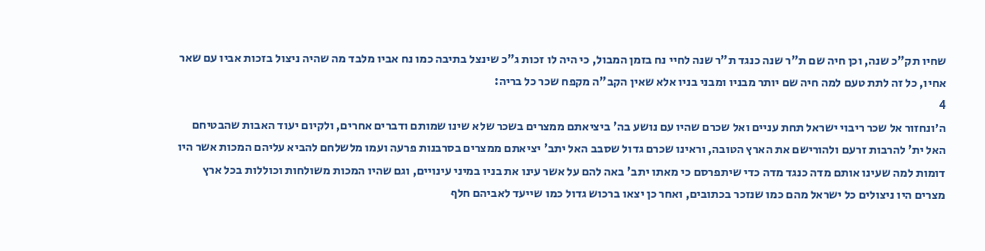שחיו תק"כ שנה, וכן חיה שם ת"ר שנה כנגד ת"ר שנה לחיי נח בזמן המבול, כי היה לו זכות ג"כ שינצל בתיבה כמו נח אביו מלבד מה שהיה ניצול בזכות אביו עם שאר אחיו, כל זה לתת טעם למה חיה שם יותר מבניו ומבני בניו אלא שאין הקב"ה מקפח שכר כל בריה:
4
ה׳ונחזור אל שכר ריבוי ישראל תחת עניים ואל שכרם שהיו עם נושע בה' ביציאתם ממצרים בשכר שלא שינו שמותם ודברים אחרים, ולקיום יעוד האבות שהבטיחם האל ית' להרבות זרעם ולהורישם את הארץ הטובה, וראינו שכרם גדול שסבב האל יתב' יציאתם ממצרים בסרבנות פרעה ועמו מלשלחם להביא עליהם המכות אשר היו דומות למה שעינו אותם מדה כנגד מדה כדי שיתפרסם כי מאתו יתב' באה להם על אשר עינו את בניו במיני עינויים, וגם שהיו המכות משולחות וכוללות בכל ארץ מצרים היו ניצולים כל ישראל מהם כמו שנזכר בכתובים, ואחר כן יצאו ברכוש גדול כמו שייעד לאביהם חלף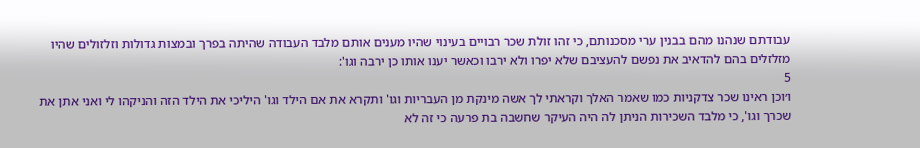עבודתם שנהנו מהם בבנין ערי מסכנותם, כי זהו זולת שכר רבויים בעינוי שהיו מענים אותם מלבד העבודה שהיתה בפרך ובמצות גדולות וזלזולים שהיו מזלזלים בהם להדאיב את נפשם להעציבם שלא יפרו ולא ירבו וכאשר יענו אותו כן ירבה וגו':
5
ו׳וכן ראינו שכר צדקניות כמו שאמר האלך וקראתי לך אשה מינקת מן העבריות וגו' ותקרא את אם הילד וגו' היליכי את הילד הזה והניקהו לי ואני אתן את שכרך וגו', כי מלבד השכירות הניתן לה היה העיקר שחשבה בת פרעה כי זה לא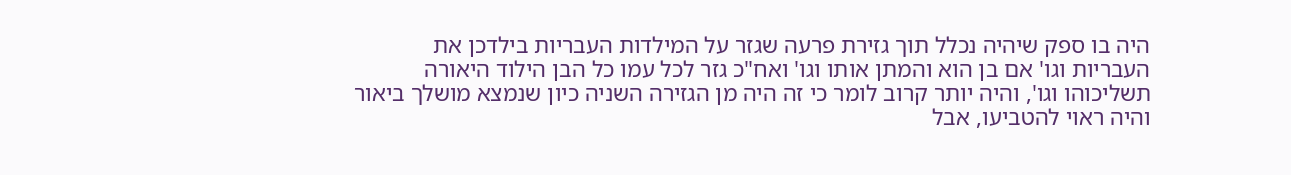היה בו ספק שיהיה נכלל תוך גזירת פרעה שגזר על המילדות העבריות בילדכן את העבריות וגו' אם בן הוא והמתן אותו וגו' ואח"כ גזר לכל עמו כל הבן הילוד היאורה תשליכוהו וגו', והיה יותר קרוב לומר כי זה היה מן הגזירה השניה כיון שנמצא מושלך ביאור והיה ראוי להטביעו, אבל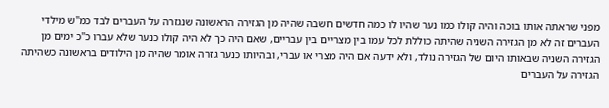מפני שראתה אותו בוכה והיה קולו כמו נער שהיו לו כמה חדשים חשבה שהיה מן הגזירה הראשונה שנגזרה על העברים לבד כמ"ש מילדי העברים זה לא מן הגזירה השניה שהיתה כוללת לכל עמו בין מצריים בין עבריים, שאם היה כך לא היה קולו כנער שלא עברו כ"כ ימים מן הגזירה השניה שבאותו היום של הגזירה נולד, ולא ידעה אם היה מצרי או עברי, ובהיותו כנער גזרה אומר שהיה מן הילודים בראשונה כשהיתה הגזירה על העברים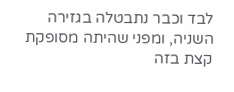לבד וכבר נתבטלה בגזירה השניה, ומפני שהיתה מסופקת קצת בזה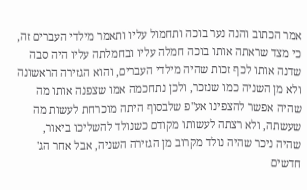אמר הכתוב והנה נער בוכה ותחמול עליו ותאמר מילדי העברים זה, כי מצד שראתה אותו בוכה חמלה עליו ובחמלתה עליו היה סבה שדנה אותו לכף זכות שהיה מילדי העברים, והוא הגזירה הראשונה ולא מן השניה כמו שנזכר, ולכן נתחכמה אמו שצפנה אותו מה שהיה אפשר להצפינו אע"פ שלבסוף היתה מוכרחת לעשות מה שעשתה, ולא רצתה לעשותו מקודם כשנולד להשליכו ביאור, שהיה ניכר שהיה נולד מקרוב מן הגזירה השניה, אבל אחר הג' חדשים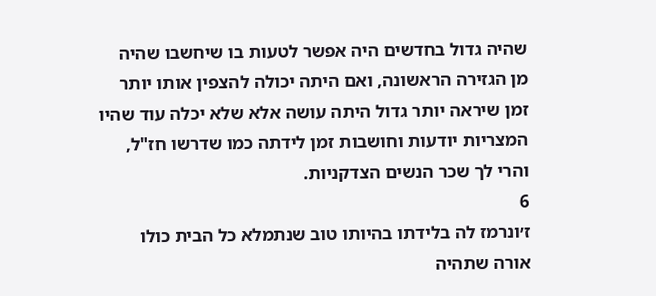שהיה גדול בחדשים היה אפשר לטעות בו שיחשבו שהיה מן הגזירה הראשונה, ואם היתה יכולה להצפין אותו יותר זמן שיראה יותר גדול היתה עושה אלא שלא יכלה עוד שהיו המצריות יודעות וחושבות זמן לידתה כמו שדרשו חז"ל, והרי לך שכר הנשים הצדקניות.
6
ז׳ונרמז לה בלידתו בהיותו טוב שנתמלא כל הבית כולו אורה שתהיה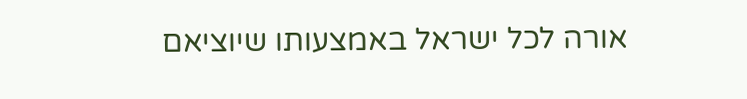אורה לכל ישראל באמצעותו שיוציאם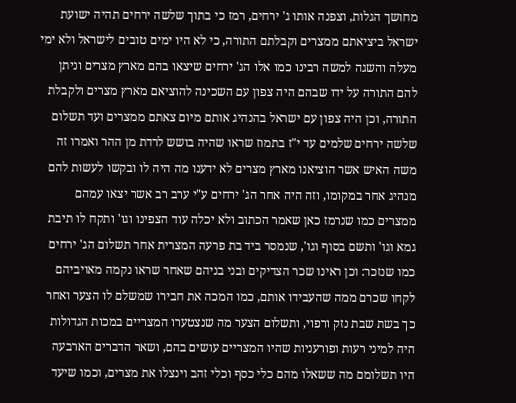מחושך הגלות, וצפנה אותו ג' ירחים, רמז כי בתוך שלשה ירחים תהיה ישועת ישראל ביציאתם ממצרים וקבלתם התורה, כי לא היו ימים טובים לישראל ולא ימי מעלה והשגה למשה רבינו כמו אלו הג' ירחים שיצאו בהם מארץ מצרים וניתן להם התורה על ידו שבהם היה צפון עם השכינה להוציאם מארץ מצרים ולקבלת התורה, וכן היה צפון עם ישראל בהנהיג אותם מיום צאתם ממצרים ועד תשלום שלשה ירחים שלמים עד י"ז בתמוז שראו שהיה בושש לרדת מן ההר ואמרו זה משה האיש אשר הוציאנו מארץ מצרים לא ידענו מה היה לו ובקשו לעשות להם מנהיג אחר במקומו, וזה היה אחר הג' ירחים ע"י ערב רב אשר יצאו עמהם ממצרים כמו שנרמז כאן שאמר הכתוב ולא יכלה עוד הצפינו וגו' ותקח לו תיבת גמא וגו' ותשם בסוף וגו', שנמסר ביד בת פרעה המצרית אחר תשלום הג' ירחים כמו שנזכר: וכן ראינו שכר הצדיקים ובני בניהם שאחר שראו נקמה מאויביהם לקחו שכרם ממה שהעבידו אותם, כמו המכה את חבירו שמשלם לו הצער ואחר כך בשת שבת נזק ורפוי, ותשלום הצער מה שנצטערו המצריים במכות הגדולות היה למיני רעות ופורעניות שהיו המצריים עושים בהם, ושאר הדברים הארבעה היו תשלומם מה ששאלו מהם כלי כסף וכלי זהב וינצלו את מצרים, וכמו שיעד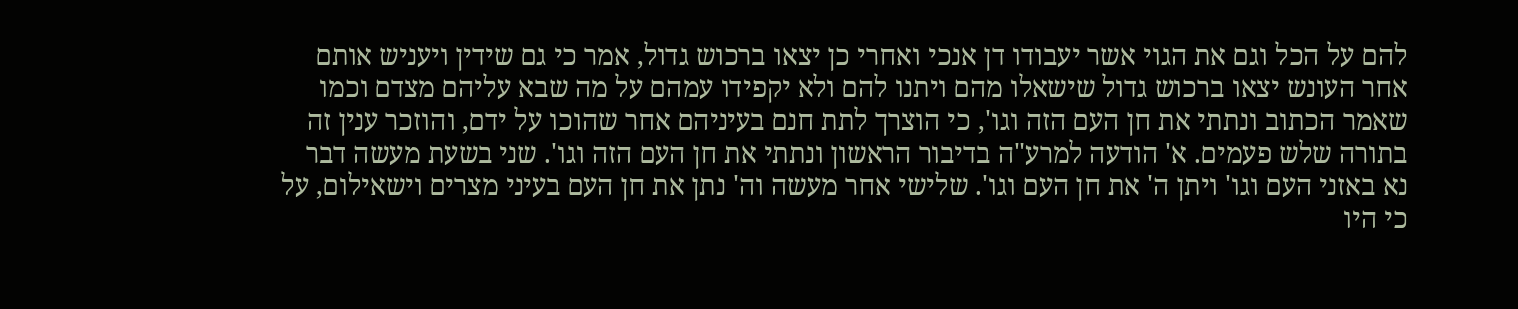להם על הכל וגם את הגוי אשר יעבודו דן אנכי ואחרי כן יצאו ברכוש גדול, אמר כי גם שידין ויעניש אותם אחר העונש יצאו ברכוש גדול שישאלו מהם ויתנו להם ולא יקפידו עמהם על מה שבא עליהם מצדם וכמו שאמר הכתוב ונתתי את חן העם הזה וגו', כי הוצרך לתת חנם בעיניהם אחר שהוכו על ידם, והוזכר ענין זה בתורה שלש פעמים. א' הודעה למרע"ה בדיבור הראשון ונתתי את חן העם הזה וגו'. שני בשעת מעשה דבר נא באזני העם וגו' ויתן ה' את חן העם וגו'. שלישי אחר מעשה וה' נתן את חן העם בעיני מצרים וישאילום, על כי היו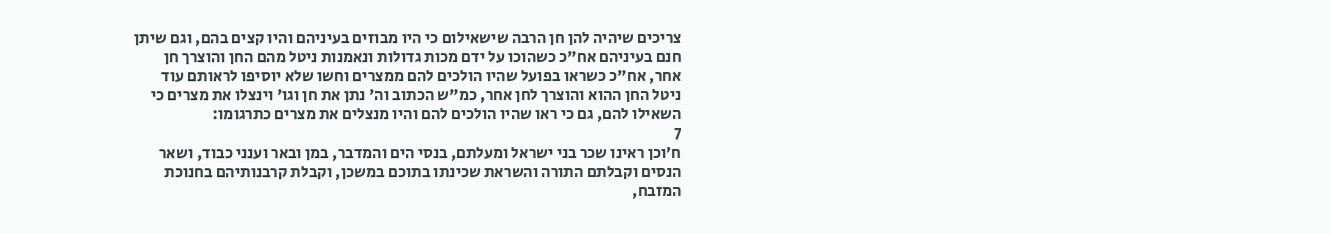צריכים שיהיה להן חן הרבה שישאילום כי היו מבוזים בעיניהם והיו קצים בהם, וגם שיתן חנם בעיניהם אח"כ כשהוכו על ידם מכות גדולות ונאמנות ניטל מהם החן והוצרך חן אחר, אח"כ כשראו בפועל שהיו הולכים להם ממצרים וחשו שלא יוסיפו לראותם עוד ניטל החן ההוא והוצרך לחן אחר, כמ"ש הכתוב וה' נתן את חן וגו' וינצלו את מצרים כי השאילו להם, גם כי ראו שהיו הולכים להם והיו מנצלים את מצרים כתרגומו:
7
ח׳וכן ראינו שכר בני ישראל ומעלתם, בנסי הים והמדבר, במן ובאר וענני כבוד, ושאר הנסים וקבלתם התורה והשראת שכינתו בתוכם במשכן, וקבלת קרבנותיהם בחנוכת המזבח,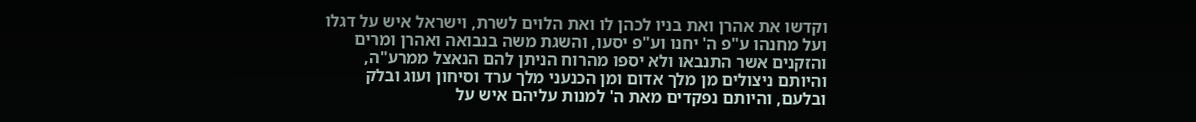וקדשו את אהרן ואת בניו לכהן לו ואת הלוים לשרת, וישראל איש על דגלו ועל מחנהו ע"פ ה' יחנו וע"פ יסעו, והשגת משה בנבואה ואהרן ומרים והזקנים אשר התנבאו ולא יספו מהרוח הניתן להם הנאצל ממרע"ה, והיותם ניצולים מן מלך אדום ומן הכנעני מלך ערד וסיחון ועוג ובלק ובלעם, והיותם נפקדים מאת ה' למנות עליהם איש על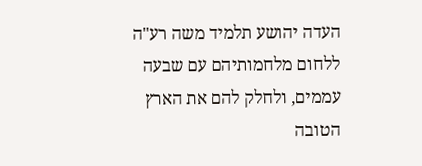העדה יהושע תלמיד משה רע"ה ללחום מלחמותיהם עם שבעה עממים, ולחלק להם את הארץ הטובה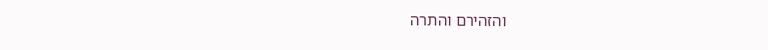והזהירם והתרה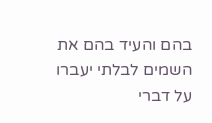בהם והעיד בהם את השמים לבלתי יעברו על דברי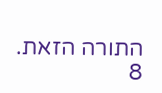התורה הזאת.
8